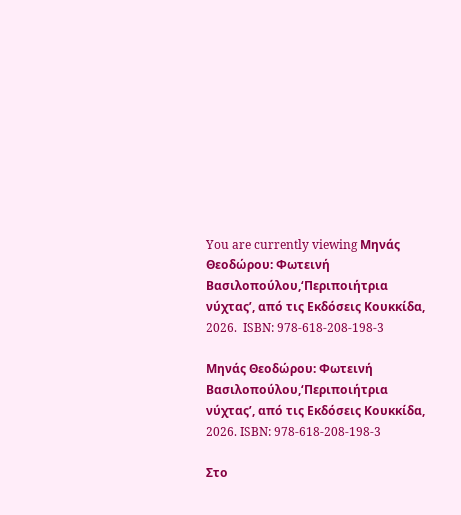You are currently viewing Μηνάς Θεοδώρου: Φωτεινή Βασιλοπούλου,‘Περιποιήτρια νύχτας’, από τις Εκδόσεις Κουκκίδα, 2026.  ISBN: 978-618-208-198-3

Μηνάς Θεοδώρου: Φωτεινή Βασιλοπούλου,‘Περιποιήτρια νύχτας’, από τις Εκδόσεις Κουκκίδα, 2026. ISBN: 978-618-208-198-3

Στο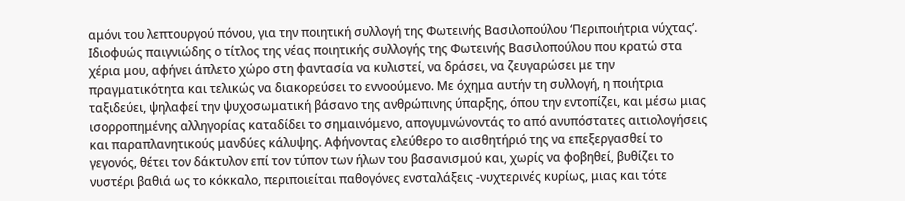αμόνι του λεπτουργού πόνου, για την ποιητική συλλογή της Φωτεινής Βασιλοπούλου ‘Περιποιήτρια νύχτας’.
Ιδιοφυώς παιγνιώδης ο τίτλος της νέας ποιητικής συλλογής της Φωτεινής Βασιλοπούλου που κρατώ στα χέρια μου, αφήνει άπλετο χώρο στη φαντασία να κυλιστεί, να δράσει, να ζευγαρώσει με την πραγματικότητα και τελικώς να διακορεύσει το εννοούμενο. Με όχημα αυτήν τη συλλογή, η ποιήτρια ταξιδεύει, ψηλαφεί την ψυχοσωματική βάσανο της ανθρώπινης ύπαρξης, όπου την εντοπίζει, και μέσω μιας ισορροπημένης αλληγορίας καταδίδει το σημαινόμενο, απογυμνώνοντάς το από ανυπόστατες αιτιολογήσεις και παραπλανητικούς μανδύες κάλυψης. Αφήνοντας ελεύθερο το αισθητήριό της να επεξεργασθεί το γεγονός, θέτει τον δάκτυλον επί τον τύπον των ήλων του βασανισμού και, χωρίς να φοβηθεί, βυθίζει το νυστέρι βαθιά ως το κόκκαλο, περιποιείται παθογόνες ενσταλάξεις -νυχτερινές κυρίως, μιας και τότε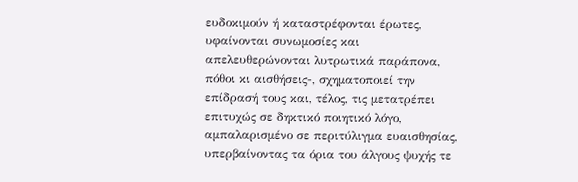ευδοκιμούν ή καταστρέφονται έρωτες, υφαίνονται συνωμοσίες και απελευθερώνονται λυτρωτικά παράπονα, πόθοι κι αισθήσεις-, σχηματοποιεί την επίδρασή τους και, τέλος, τις μετατρέπει επιτυχώς σε δηκτικό ποιητικό λόγο, αμπαλαρισμένο σε περιτύλιγμα ευαισθησίας, υπερβαίνοντας τα όρια του άλγους ψυχής τε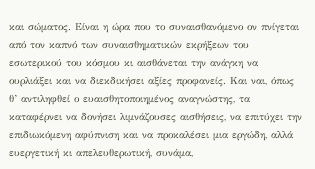και σώματος. Είναι η ώρα που το συναισθανόμενο ον πνίγεται από τον καπνό των συναισθηματικών εκρήξεων του εσωτερικού του κόσμου κι αισθάνεται την ανάγκη να ουρλιάξει και να διεκδικήσει αξίες προφανείς. Και ναι, όπως θ’ αντιληφθεί ο ευαισθητοποιημένος αναγνώστης, τα καταφέρνει να δονήσει λιμνάζουσες αισθήσεις, να επιτύχει την επιδιωκόμενη αφύπνιση και να προκαλέσει μια εργώδη, αλλά ευεργετική κι απελευθερωτική, συνάμα,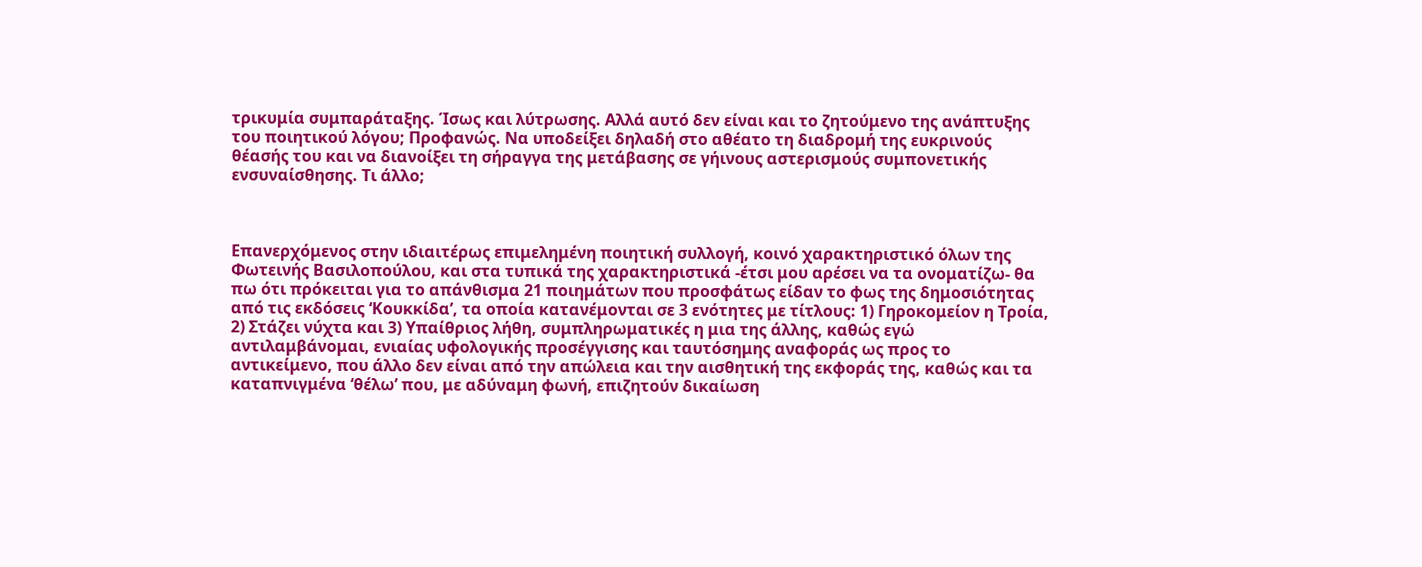τρικυμία συμπαράταξης. Ίσως και λύτρωσης. Αλλά αυτό δεν είναι και το ζητούμενο της ανάπτυξης του ποιητικού λόγου; Προφανώς. Να υποδείξει δηλαδή στο αθέατο τη διαδρομή της ευκρινούς θέασής του και να διανοίξει τη σήραγγα της μετάβασης σε γήινους αστερισμούς συμπονετικής ενσυναίσθησης. Τι άλλο;



Επανερχόμενος στην ιδιαιτέρως επιμελημένη ποιητική συλλογή, κοινό χαρακτηριστικό όλων της Φωτεινής Βασιλοπούλου, και στα τυπικά της χαρακτηριστικά -έτσι μου αρέσει να τα ονοματίζω- θα πω ότι πρόκειται για το απάνθισμα 21 ποιημάτων που προσφάτως είδαν το φως της δημοσιότητας από τις εκδόσεις ‘Κουκκίδα’, τα οποία κατανέμονται σε 3 ενότητες με τίτλους: 1) Γηροκομείον η Τροία, 2) Στάζει νύχτα και 3) Υπαίθριος λήθη, συμπληρωματικές η μια της άλλης, καθώς εγώ αντιλαμβάνομαι, ενιαίας υφολογικής προσέγγισης και ταυτόσημης αναφοράς ως προς το αντικείμενο, που άλλο δεν είναι από την απώλεια και την αισθητική της εκφοράς της, καθώς και τα καταπνιγμένα ‘θέλω’ που, με αδύναμη φωνή, επιζητούν δικαίωση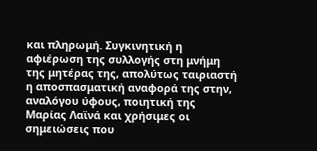και πληρωμή. Συγκινητική η αφιέρωση της συλλογής στη μνήμη της μητέρας της, απολύτως ταιριαστή η αποσπασματική αναφορά της στην, αναλόγου ύφους, ποιητική της Μαρίας Λαϊνά και χρήσιμες οι σημειώσεις που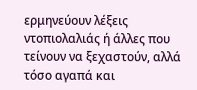ερμηνεύουν λέξεις ντοπιολαλιάς ή άλλες που τείνουν να ξεχαστούν, αλλά τόσο αγαπά και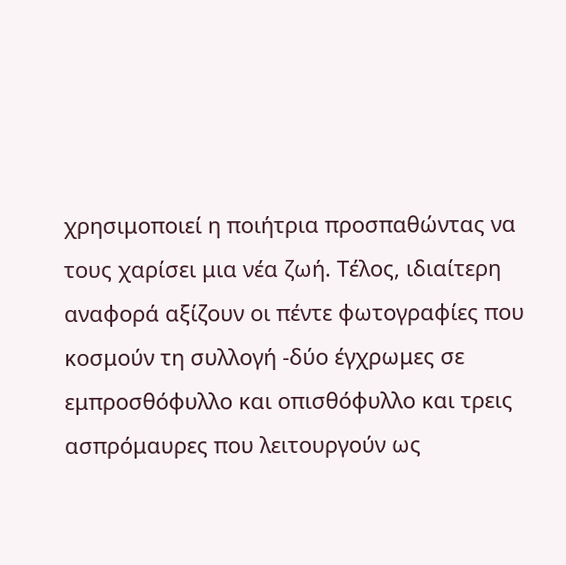χρησιμοποιεί η ποιήτρια προσπαθώντας να τους χαρίσει μια νέα ζωή. Τέλος, ιδιαίτερη αναφορά αξίζουν οι πέντε φωτογραφίες που κοσμούν τη συλλογή -δύο έγχρωμες σε εμπροσθόφυλλο και οπισθόφυλλο και τρεις ασπρόμαυρες που λειτουργούν ως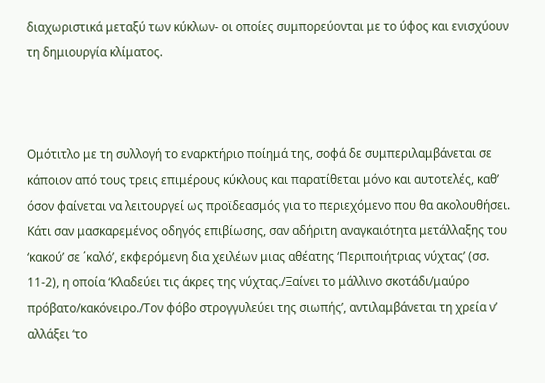διαχωριστικά μεταξύ των κύκλων- οι οποίες συμπορεύονται με το ύφος και ενισχύουν τη δημιουργία κλίματος.



Ομότιτλο με τη συλλογή το εναρκτήριο ποίημά της, σοφά δε συμπεριλαμβάνεται σε κάποιον από τους τρεις επιμέρους κύκλους και παρατίθεται μόνο και αυτοτελές, καθ’ όσον φαίνεται να λειτουργεί ως προϊδεασμός για το περιεχόμενο που θα ακολουθήσει. Κάτι σαν μασκαρεμένος οδηγός επιβίωσης, σαν αδήριτη αναγκαιότητα μετάλλαξης του ‘κακού’ σε ΄καλό’, εκφερόμενη δια χειλέων μιας αθέατης ‘Περιποιήτριας νύχτας’ (σσ. 11-2), η οποία ‘Κλαδεύει τις άκρες της νύχτας./Ξαίνει το μάλλινο σκοτάδι/μαύρο πρόβατο/κακόνειρο./Τον φόβο στρογγυλεύει της σιωπής’, αντιλαμβάνεται τη χρεία ν’ αλλάξει ‘το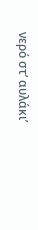νερό στ’ αυλάκι’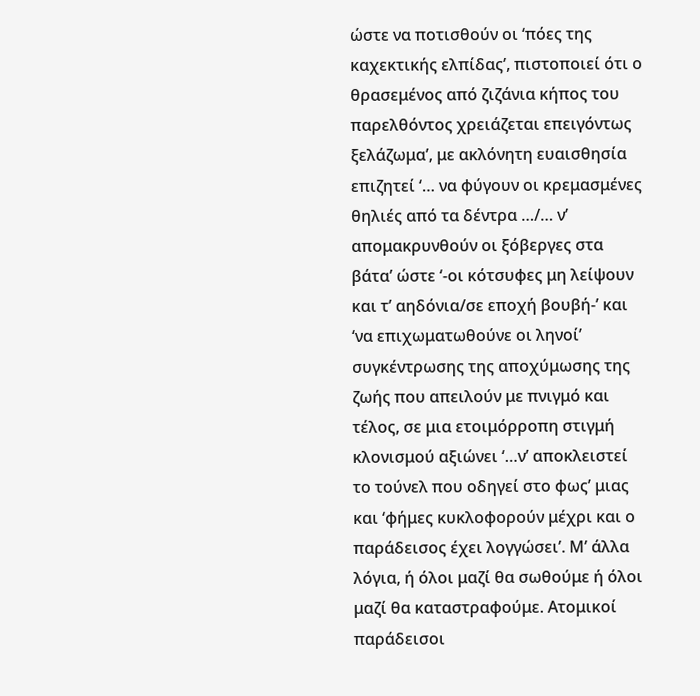ώστε να ποτισθούν οι ‘πόες της καχεκτικής ελπίδας’, πιστοποιεί ότι ο θρασεμένος από ζιζάνια κήπος του παρελθόντος χρειάζεται επειγόντως ξελάζωμα’, με ακλόνητη ευαισθησία επιζητεί ‘… να φύγουν οι κρεμασμένες θηλιές από τα δέντρα …/… ν’ απομακρυνθούν οι ξόβεργες στα βάτα’ ώστε ‘-οι κότσυφες μη λείψουν και τ’ αηδόνια/σε εποχή βουβή-’ και ‘να επιχωματωθούνε οι ληνοί’ συγκέντρωσης της αποχύμωσης της ζωής που απειλούν με πνιγμό και τέλος, σε μια ετοιμόρροπη στιγμή κλονισμού αξιώνει ‘…ν’ αποκλειστεί το τούνελ που οδηγεί στο φως’ μιας και ‘φήμες κυκλοφορούν μέχρι και ο παράδεισος έχει λογγώσει’. Μ’ άλλα λόγια, ή όλοι μαζί θα σωθούμε ή όλοι μαζί θα καταστραφούμε. Ατομικοί παράδεισοι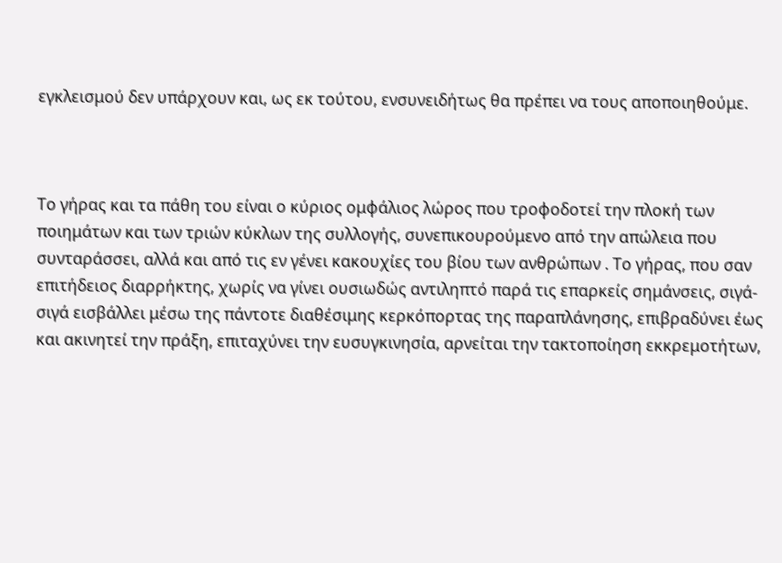εγκλεισμού δεν υπάρχουν και, ως εκ τούτου, ενσυνειδήτως θα πρέπει να τους αποποιηθούμε.



Το γήρας και τα πάθη του είναι ο κύριος ομφάλιος λώρος που τροφοδοτεί την πλοκή των ποιημάτων και των τριών κύκλων της συλλογής, συνεπικουρούμενο από την απώλεια που συνταράσσει, αλλά και από τις εν γένει κακουχίες του βίου των ανθρώπων . Το γήρας, που σαν επιτήδειος διαρρήκτης, χωρίς να γίνει ουσιωδώς αντιληπτό παρά τις επαρκείς σημάνσεις, σιγά-σιγά εισβάλλει μέσω της πάντοτε διαθέσιμης κερκόπορτας της παραπλάνησης, επιβραδύνει έως και ακινητεί την πράξη, επιταχύνει την ευσυγκινησία, αρνείται την τακτοποίηση εκκρεμοτήτων,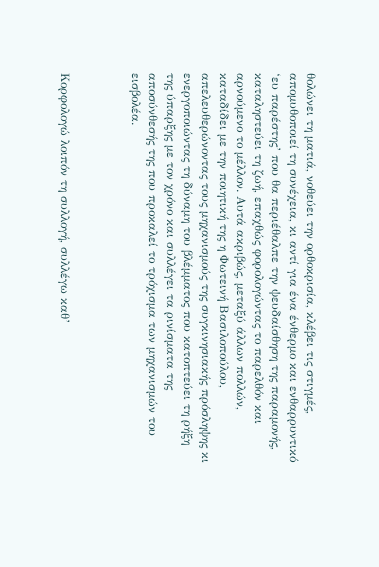θολώνει τη ματιά, νοθεύει την ορθοκρισία, κλέβει τις στιγμές, απομυθοποιεί τη συνέχεια, κι αντί για ένα ένθερμο και ενθαρρυντικό ‘ευ παρέστης’ που θα περιέθαλπε την ψευδαίσθηση της παραμονής, καταληστεύει τη ζωή, επαχθώς φορολογώντας το παρελθόν και αρνούμενο το μέλλον. Αυτά ακριβώς, μεταξύ άλλων πολλών, καταδίδει με την ποιητική της η Φωτεινή Βασιλοπούλου, απελευθερώνοντας τους μηχανισμούς της συγκινησιακής πρόσληψης κι ενεργοποιώντας τη δύναμη του βλέμματος που κατοπτεύει τη ρήξη της ύπαρξης με τον χρόνο και συλλέγει τα ρινίσματα της αποσύνθεσής της που προκαλεί το τρόχισμα των μηχανισμών του εισβολέα.



Κορφολογώ λοιπόν τη συλλογή, συλλέγω καθ’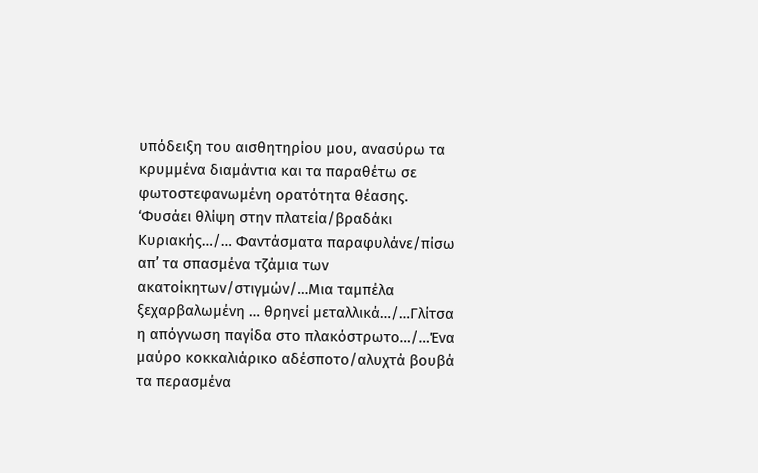υπόδειξη του αισθητηρίου μου, ανασύρω τα κρυμμένα διαμάντια και τα παραθέτω σε φωτοστεφανωμένη ορατότητα θέασης. ‘Φυσάει θλίψη στην πλατεία/βραδάκι Κυριακής…/… Φαντάσματα παραφυλάνε/πίσω απ’ τα σπασμένα τζάμια των ακατοίκητων/στιγμών/…Μια ταμπέλα ξεχαρβαλωμένη … θρηνεί μεταλλικά…/…Γλίτσα η απόγνωση παγίδα στο πλακόστρωτο…/…Ένα μαύρο κοκκαλιάρικο αδέσποτο/αλυχτά βουβά τα περασμένα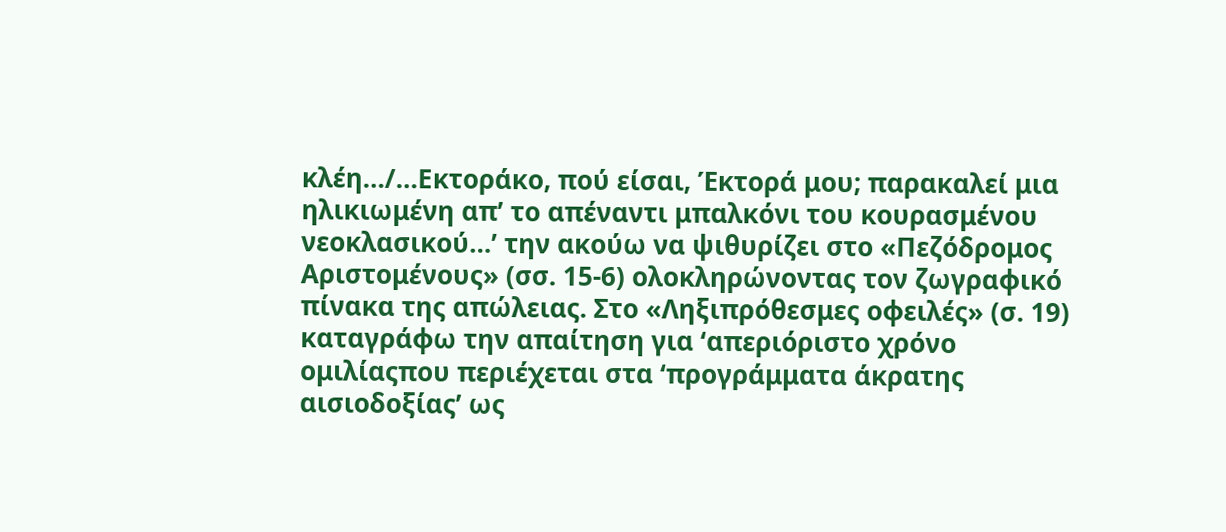κλέη…/…Εκτοράκο, πού είσαι, Έκτορά μου; παρακαλεί μια ηλικιωμένη απ’ το απέναντι μπαλκόνι του κουρασμένου νεοκλασικού…’ την ακούω να ψιθυρίζει στο «Πεζόδρομος Αριστομένους» (σσ. 15-6) ολοκληρώνοντας τον ζωγραφικό πίνακα της απώλειας. Στο «Ληξιπρόθεσμες οφειλές» (σ. 19) καταγράφω την απαίτηση για ‘απεριόριστο χρόνο ομιλίαςπου περιέχεται στα ‘προγράμματα άκρατης αισιοδοξίας’ ως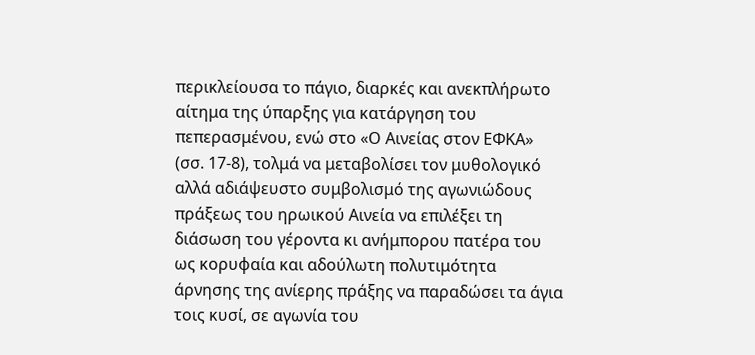περικλείουσα το πάγιο, διαρκές και ανεκπλήρωτο αίτημα της ύπαρξης για κατάργηση του πεπερασμένου, ενώ στο «Ο Αινείας στον ΕΦΚΑ» (σσ. 17-8), τολμά να μεταβολίσει τον μυθολογικό αλλά αδιάψευστο συμβολισμό της αγωνιώδους πράξεως του ηρωικού Αινεία να επιλέξει τη διάσωση του γέροντα κι ανήμπορου πατέρα του ως κορυφαία και αδούλωτη πολυτιμότητα άρνησης της ανίερης πράξης να παραδώσει τα άγια τοις κυσί, σε αγωνία του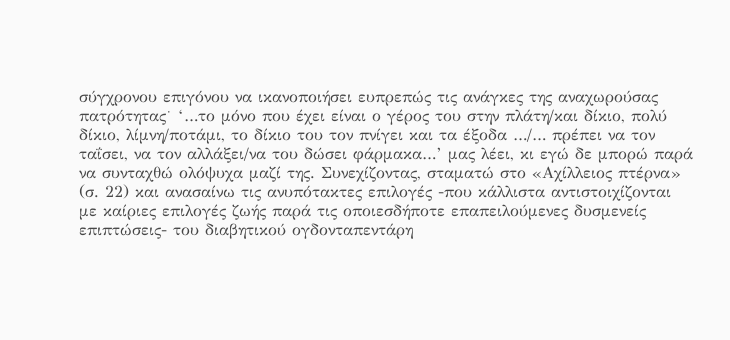σύγχρονου επιγόνου να ικανοποιήσει ευπρεπώς τις ανάγκες της αναχωρούσας πατρότητας˙ ‘…το μόνο που έχει είναι ο γέρος του στην πλάτη/και δίκιο, πολύ δίκιο, λίμνη/ποτάμι, το δίκιο του τον πνίγει και τα έξοδα …/… πρέπει να τον ταΐσει, να τον αλλάξει/να του δώσει φάρμακα…’ μας λέει, κι εγώ δε μπορώ παρά να συνταχθώ ολόψυχα μαζί της. Συνεχίζοντας, σταματώ στο «Αχίλλειος πτέρνα» (σ. 22) και ανασαίνω τις ανυπότακτες επιλογές -που κάλλιστα αντιστοιχίζονται με καίριες επιλογές ζωής παρά τις οποιεσδήποτε επαπειλούμενες δυσμενείς επιπτώσεις- του διαβητικού ογδονταπεντάρη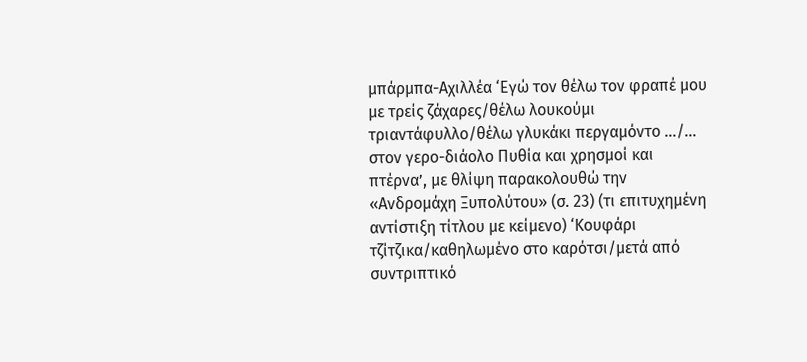μπάρμπα-Αχιλλέα ‘Εγώ τον θέλω τον φραπέ μου με τρείς ζάχαρες/θέλω λουκούμι τριαντάφυλλο/θέλω γλυκάκι περγαμόντο …/… στον γερο-διάολο Πυθία και χρησμοί και πτέρνα’, με θλίψη παρακολουθώ την «Ανδρομάχη Ξυπολύτου» (σ. 23) (τι επιτυχημένη αντίστιξη τίτλου με κείμενο) ‘Κουφάρι τζίτζικα/καθηλωμένο στο καρότσι/μετά από συντριπτικό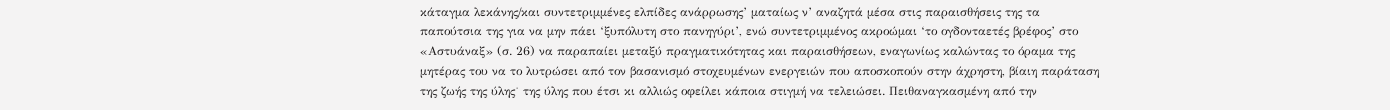κάταγμα λεκάνης/και συντετριμμένες ελπίδες ανάρρωσης’ ματαίως ν’ αναζητά μέσα στις παραισθήσεις της τα παπούτσια της για να μην πάει ‘ξυπόλυτη στο πανηγύρι’, ενώ συντετριμμένος ακροώμαι ‘το ογδονταετές βρέφος’ στο «Αστυάναξ» (σ. 26) να παραπαίει μεταξύ πραγματικότητας και παραισθήσεων, εναγωνίως καλώντας το όραμα της μητέρας του να το λυτρώσει από τον βασανισμό στοχευμένων ενεργειών που αποσκοπούν στην άχρηστη, βίαιη παράταση της ζωής της ύλης˙ της ύλης που έτσι κι αλλιώς οφείλει κάποια στιγμή να τελειώσει. Πειθαναγκασμένη από την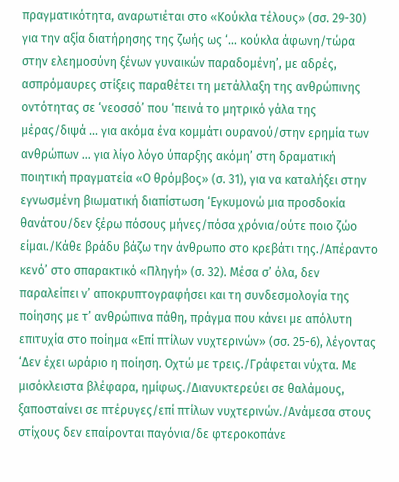πραγματικότητα, αναρωτιέται στο «Κούκλα τέλους» (σσ. 29-30) για την αξία διατήρησης της ζωής ως ‘… κούκλα άφωνη/τώρα στην ελεημοσύνη ξένων γυναικών παραδομένη’, με αδρές, ασπρόμαυρες στίξεις παραθέτει τη μετάλλαξη της ανθρώπινης οντότητας σε ‘νεοσσό’ που ‘πεινά το μητρικό γάλα της μέρας/διψά … για ακόμα ένα κομμάτι ουρανού/στην ερημία των ανθρώπων … για λίγο λόγο ύπαρξης ακόμη’ στη δραματική ποιητική πραγματεία «Ο θρόμβος» (σ. 31), για να καταλήξει στην εγνωσμένη βιωματική διαπίστωση ‘Εγκυμονώ μια προσδοκία θανάτου/δεν ξέρω πόσους μήνες/πόσα χρόνια/ούτε ποιο ζώο είμαι./Κάθε βράδυ βάζω την άνθρωπο στο κρεβάτι της./Απέραντο κενό’ στο σπαρακτικό «Πληγή» (σ. 32). Μέσα σ’ όλα, δεν παραλείπει ν’ αποκρυπτογραφήσει και τη συνδεσμολογία της ποίησης με τ’ ανθρώπινα πάθη, πράγμα που κάνει με απόλυτη επιτυχία στο ποίημα «Επί πτίλων νυχτερινών» (σσ. 25-6), λέγοντας ‘Δεν έχει ωράριο η ποίηση. Οχτώ με τρεις./Γράφεται νύχτα. Με μισόκλειστα βλέφαρα, ημίφως./Διανυκτερεύει σε θαλάμους, ξαποσταίνει σε πτέρυγες/επί πτίλων νυχτερινών./Ανάμεσα στους στίχους δεν επαίρονται παγόνια/δε φτεροκοπάνε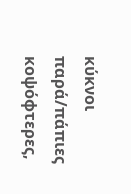κύκνοι παρά/πάπιες κοψόφτερες,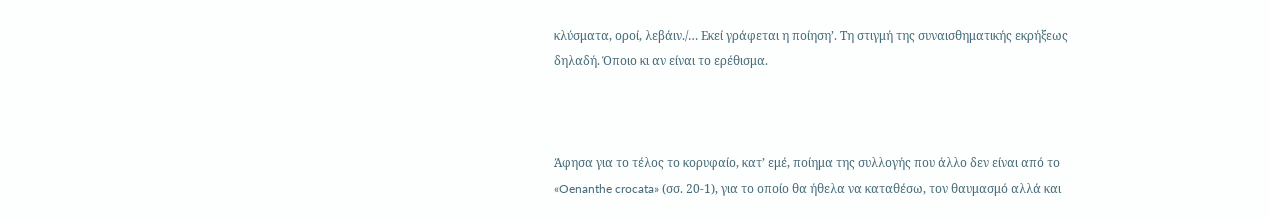κλύσματα, οροί, λεβάιν./… Εκεί γράφεται η ποίηση’. Τη στιγμή της συναισθηματικής εκρήξεως δηλαδή. Όποιο κι αν είναι το ερέθισμα.



Άφησα για το τέλος το κορυφαίο, κατ’ εμέ, ποίημα της συλλογής που άλλο δεν είναι από το «Oenanthe crocata» (σσ. 20-1), για το οποίο θα ήθελα να καταθέσω, τον θαυμασμό αλλά και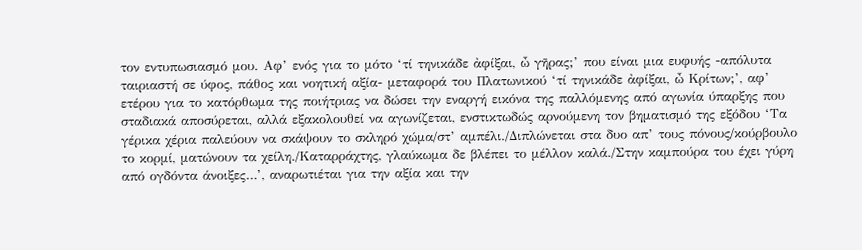τον εντυπωσιασμό μου. Αφ’ ενός για το μότο ‘τί τηνικάδε ἀφίξαι, ὦ γῆρας;’ που είναι μια ευφυής -απόλυτα ταιριαστή σε ύφος, πάθος και νοητική αξία- μεταφορά του Πλατωνικού ‘τί τηνικάδε ἀφίξαι, ὦ Κρίτων;’, αφ’ ετέρου για το κατόρθωμα της ποιήτριας να δώσει την εναργή εικόνα της παλλόμενης από αγωνία ύπαρξης που σταδιακά αποσύρεται, αλλά εξακολουθεί να αγωνίζεται, ενστικτωδώς αρνούμενη τον βηματισμό της εξόδου ‘Τα γέρικα χέρια παλεύουν να σκάψουν το σκληρό χώμα/στ’ αμπέλι./Διπλώνεται στα δυο απ’ τους πόνους/κούρβουλο το κορμί, ματώνουν τα χείλη./Καταρράχτης, γλαύκωμα δε βλέπει το μέλλον καλά./Στην καμπούρα του έχει γύρη από ογδόντα άνοιξες…’, αναρωτιέται για την αξία και την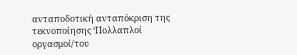ανταποδοτική ανταπόκριση της τεκνοποίησης ‘Πολλαπλοί οργασμοί/του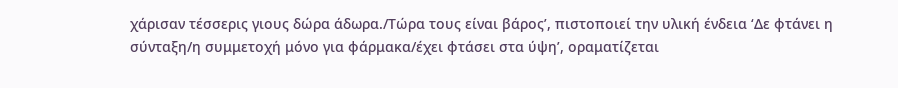χάρισαν τέσσερις γιους δώρα άδωρα./Τώρα τους είναι βάρος’, πιστοποιεί την υλική ένδεια ‘Δε φτάνει η σύνταξη/η συμμετοχή μόνο για φάρμακα/έχει φτάσει στα ύψη’, οραματίζεται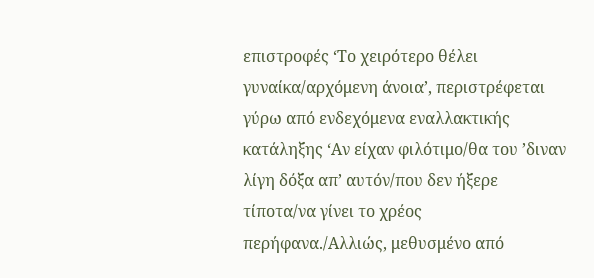επιστροφές ‘Το χειρότερο θέλει γυναίκα/αρχόμενη άνοια’, περιστρέφεται γύρω από ενδεχόμενα εναλλακτικής κατάληξης ‘Αν είχαν φιλότιμο/θα του ’διναν λίγη δόξα απ’ αυτόν/που δεν ήξερε τίποτα/να γίνει το χρέος περήφανα./Αλλιώς, μεθυσμένο από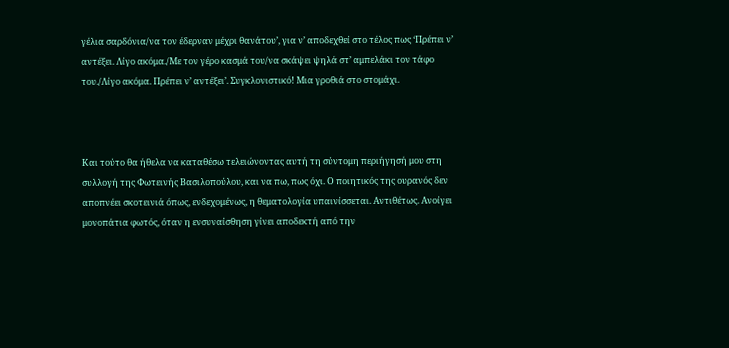γέλια σαρδόνια/να τον έδερναν μέχρι θανάτου’, για ν’ αποδεχθεί στο τέλος πως ‘Πρέπει ν’ αντέξει. Λίγο ακόμα./Με τον γέρο κασμά του/να σκάψει ψηλά στ’ αμπελάκι τον τάφο του./Λίγο ακόμα. Πρέπει ν’ αντέξει’. Συγκλονιστικό! Μια γροθιά στο στομάχι.



Και τούτο θα ήθελα να καταθέσω τελειώνοντας αυτή τη σύντομη περιήγησή μου στη συλλογή της Φωτεινής Βασιλοπούλου, και να πω, πως όχι. Ο ποιητικός της ουρανός δεν αποπνέει σκοτεινιά όπως, ενδεχομένως, η θεματολογία υπαινίσσεται. Αντιθέτως. Ανοίγει μονοπάτια φωτός, όταν η ενσυναίσθηση γίνει αποδεκτή από την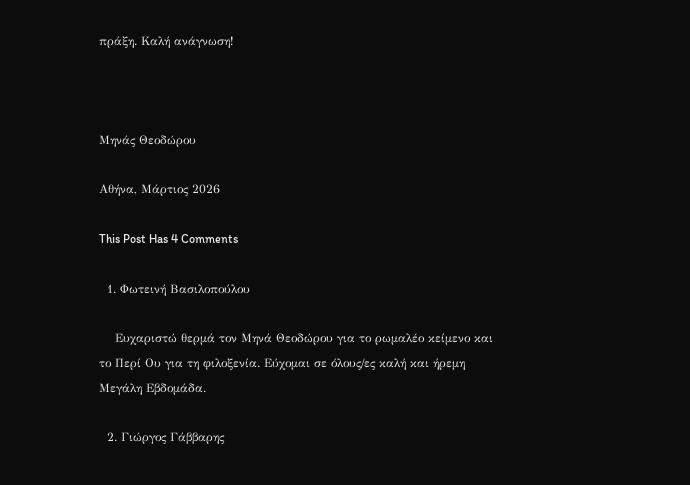πράξη. Καλή ανάγνωση!



Μηνάς Θεοδώρου

Αθήνα, Μάρτιος 2026

This Post Has 4 Comments

  1. Φωτεινή Βασιλοπούλου

    Ευχαριστώ θερμά τον Μηνά Θεοδώρου για το ρωμαλέο κείμενο και το Περί Ου για τη φιλοξενία. Εύχομαι σε όλους/ες καλή και ήρεμη Μεγάλη Εβδομάδα.

  2. Γιώργος Γάββαρης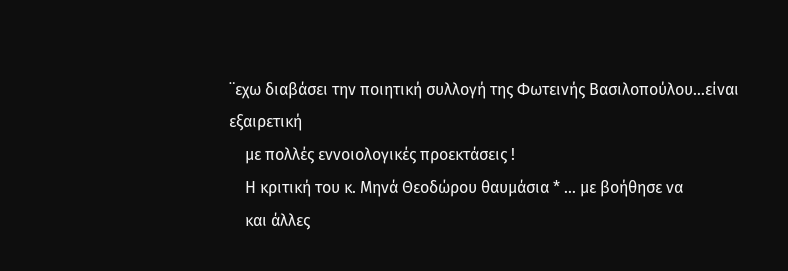¨εχω διαβάσει την ποιητική συλλογή της Φωτεινής Βασιλοπούλου…είναι εξαιρετική
    με πολλές εννοιολογικές προεκτάσεις !
    Η κριτική του κ. Μηνά Θεοδώρου θαυμάσια * … με βοήθησε να
    και άλλες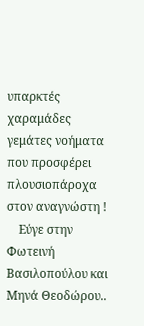υπαρκτές χαραμάδες γεμάτες νοήματα που προσφέρει πλουσιοπάροχα στον αναγνώστη !
    Εύγε στην Φωτεινή Βασιλοπούλου και Μηνά Θεοδώρου..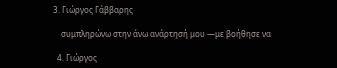3. Γιώργος Γάββαρης

    συμπληρώνω στην άνω ανάρτησή μου —με βοήθησε να

  4. Γιώργος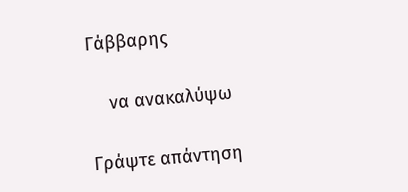Γάββαρης

    να ανακαλύψω

Γράψτε απάντηση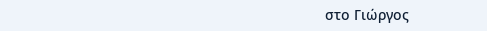στο Γιώργος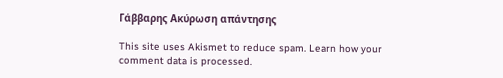Γάββαρης Ακύρωση απάντησης

This site uses Akismet to reduce spam. Learn how your comment data is processed.